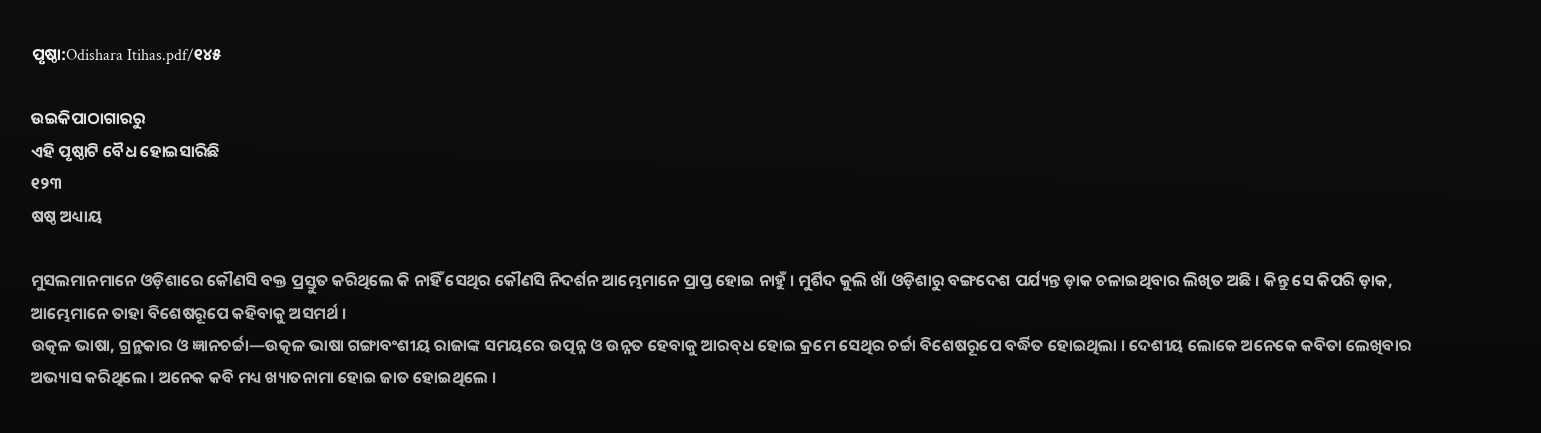ପୃଷ୍ଠା:Odishara Itihas.pdf/୧୪୫

ଉଇକିପାଠାଗାର‌ରୁ
ଏହି ପୃଷ୍ଠାଟି ବୈଧ ହୋଇସାରିଛି
୧୨୩
ଷଷ୍ଠ ଅଧ୍ୟାୟ

ମୁସଲମାନମାନେ ଓଡ଼ିଶାରେ କୌଣସି ବକ୍ତ ପ୍ରସ୍ତୁତ କରିଥିଲେ କି ନାହିଁ ସେଥିର କୌଣସି ନିଦର୍ଶନ ଆମ୍ଭେମାନେ ପ୍ରାପ୍ତ ହୋଇ ନାହୁଁ । ମୁର୍ଶିଦ କୁଲି ଖାଁ ଓଡ଼ିଶାରୁ ବଙ୍ଗଦେଶ ପର୍ଯ୍ୟନ୍ତ ଡ଼ାକ ଚଳାଇଥିବାର ଲିଖିତ ଅଛି । କିନ୍ତୁ ସେ କିପରି ଡ଼ାକ, ଆମ୍ଭେମାନେ ତାହା ବିଶେଷରୂପେ କହିବାକୁ ଅସମର୍ଥ ।
ଉତ୍କଳ ଭାଷା, ଗ୍ରନ୍ଥକାର ଓ ଜ୍ଞାନ‌ଚର୍ଚ୍ଚା—ଉତ୍କଳ ଭାଷା ଗଙ୍ଗାବଂଶୀୟ ରାଜାଙ୍କ ସମୟରେ ଉତ୍ପନ୍ନ ଓ ଉନ୍ନତ ହେବାକୁ ଆରବ୍‌ଧ ହୋଇ କ୍ରମେ ସେଥିର ଚର୍ଚ୍ଚା ବିଶେଷରୂପେ ବର୍ଦ୍ଧିତ ହୋଇଥିଲା । ଦେଶୀୟ ଲୋକେ ଅନେକେ କବିତା ଲେଖିବାର ଅଭ୍ୟାସ କରିଥିଲେ । ଅନେକ କବି ମଧ୍ୟ ଖ୍ୟାତନାମା ହୋଇ ଜାତ ହୋଇଥିଲେ ।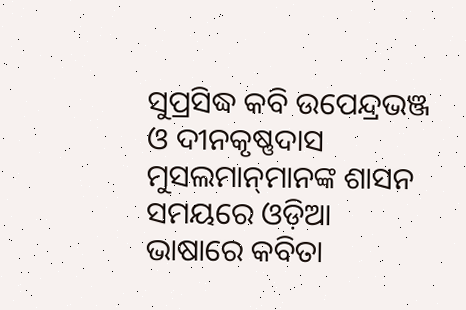ସୁପ୍ରସିଦ୍ଧ କବି ଉପେନ୍ଦ୍ରଭଞ୍ଜ ଓ ଦୀନକୃଷ୍ଣଦାସ ମୁସଲମାନ୍‌ମାନଙ୍କ ଶାସନ ସମୟରେ ଓଡ଼ିଆ ଭାଷାରେ କବିତା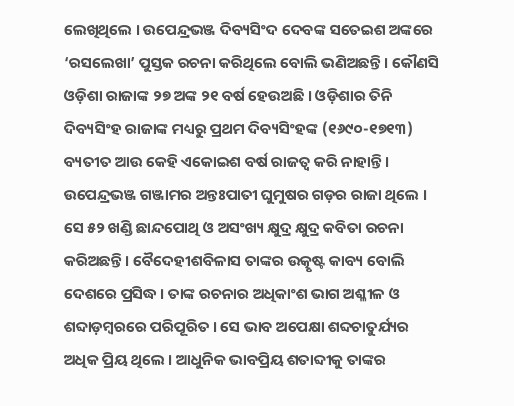ଲେଖିଥିଲେ । ଉପେନ୍ଦ୍ରଭଞ୍ଜ ଦିବ୍ୟସିଂଦ ଦେବଙ୍କ ସତେଇଶ ଅଙ୍କରେ ‘ରସଲେଖା’ ପୁସ୍ତକ ରଚନା କରିଥିଲେ ବୋଲି ଭଣିଅଛନ୍ତି । କୌଣସି ଓଡ଼ିଶା ରାଜାଙ୍କ ୨୭ ଅଙ୍କ ୨୧ ବର୍ଷ ହେଉଅଛି । ଓଡ଼ିଶାର ତିନି ଦିବ୍ୟସିଂହ ରାଜାଙ୍କ ମଧ୍ୟରୁ ପ୍ରଥମ ଦିବ୍ୟସିଂହଙ୍କ (୧୬୯୦-୧୭୧୩) ବ୍ୟତୀତ ଆଉ କେହି ଏକୋଇଶ ବର୍ଷ ରାଜତ୍ୱ କରି ନାହାନ୍ତି । ଉପେନ୍ଦ୍ରଭଞ୍ଜ ଗଞ୍ଜାମର ଅନ୍ତଃପାତୀ ଘୁମୁଷର ଗଡ଼ର ରାଜା ଥିଲେ । ସେ ୫୨ ଖଣ୍ଡି ଛାନ୍ଦପୋଥି ଓ ଅସଂଖ୍ୟ କ୍ଷୁଦ୍ର କ୍ଷୁଦ୍ର କବିତା ରଚନା କରିଅଛନ୍ତି । ବୈଦେହୀଶବିଳାସ ତାଙ୍କର ଉତ୍କୃଷ୍ଟ କାବ୍ୟ ବୋଲି ଦେଶରେ ପ୍ରସିଦ୍ଧ । ତାଙ୍କ ରଚନାର ଅଧିକାଂଶ ଭାଗ ଅଶ୍ଳୀଳ ଓ ଶବ୍ଦାଡ଼ମ୍ବରରେ ପରିପୂରିତ । ସେ ଭାବ ଅପେକ୍ଷା ଶବ୍ଦଚାତୁର୍ଯ୍ୟର ଅଧିକ ପ୍ରିୟ ଥିଲେ । ଆଧୁନିକ ଭାବପ୍ରିୟ ଶତାବ୍ଦୀକୁ ତାଙ୍କର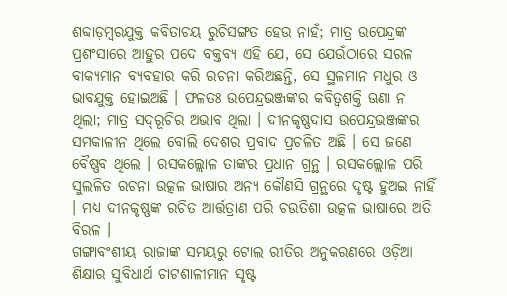ଶବ୍ଦାଡ଼ମ୍ବରଯୁକ୍ତ କବିତାଚୟ ରୁଚିସଙ୍ଗତ ହେଉ ନାହଁ; ମାତ୍ର ଉପେନ୍ଦ୍ରଙ୍କ ପ୍ରଶଂସାରେ ଆହୁର ପଦେ ବକ୍ତବ୍ୟ ଏହି ଯେ, ସେ ଯେଉଁଠାରେ ସରଳ ବାକ୍ୟମାନ ବ୍ୟବହାର କରି ରଚନା କରିଅଛନ୍ତି, ସେ ସ୍ଥଳମାନ ମଧୁର ଓ ଭାବ‌ଯୁକ୍ତ ହୋଇଅଛି । ଫଳତଃ ଉପେନ୍ଦ୍ରଭଞ୍ଜଙ୍କର କବିତ୍ୱଶକ୍ତି ଊଣା ନ ଥିଲା; ମାତ୍ର ସଦ୍‌ରୂଚିର ଅଭାବ ଥିଲା । ଦୀନକୃଷ୍ଣଦାସ ଉପେନ୍ଦ୍ରଭଞ୍ଜଙ୍କର ସମକାଳୀନ ଥିଲେ ବୋଲି ଦେଶର ପ୍ରବାଦ ପ୍ରଚଳିତ ଅଛି । ସେ ଜଣେ ବୈଷ୍ଣବ ଥିଲେ । ରସକଲ୍ଲୋଳ ତାଙ୍କର ପ୍ରଧାନ ଗ୍ରନ୍ଥ । ରସକଲ୍ଲୋଳ ପରି ସୁଲଳିତ ରଚନା ଉତ୍କଳ ଭାଷାର ଅନ୍ୟ କୌଣସି ଗ୍ରନ୍ଥରେ ଦୃଷ୍ଟ ହୁଅଇ ନାହିଁ । ମଧ୍ୟ ଦୀନକୃଷ୍ଣଙ୍କ ରଚିତ ଆର୍ତ୍ତ‌ତ୍ରାଣ ପରି ଚଉତିଶା ଉତ୍କଳ ଭାଷାରେ ଅତି ବିରଳ ।
ଗଙ୍ଗାବଂଶୀୟ ରାଜାଙ୍କ ସମୟରୁ ଟୋଲ ରୀତିର ଅନୁକରଣରେ ଓଡ଼ିଆ ଶିକ୍ଷାର ସୁବିଧାର୍ଥ ଚାଟଶାଳୀମାନ ସୃଷ୍ଟ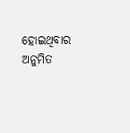ହୋଇଥିବାର ଅନୁମିତ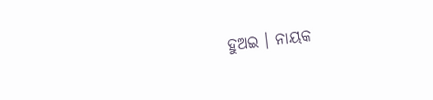ହୁଅଇ । ନାୟକ